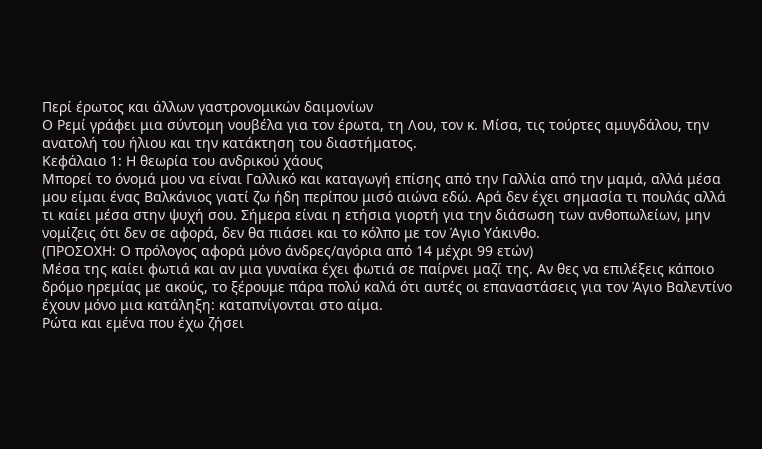Περί έρωτος και άλλων γαστρονομικών δαιμονίων
Ο Ρεμί γράφει μια σύντομη νουβέλα για τον έρωτα, τη Λου, τον κ. Μίσα, τις τούρτες αμυγδάλου, την ανατολή του ήλιου και την κατάκτηση του διαστήματος.
Κεφάλαιο 1: Η θεωρία του ανδρικού χάους
Μπορεί το όνομά μου να είναι Γαλλικό και καταγωγή επίσης από την Γαλλία από την μαμά, αλλά μέσα μου είμαι ένας Βαλκάνιος γιατί ζω ήδη περίπου μισό αιώνα εδώ. Αρά δεν έχει σημασία τι πουλάς αλλά τι καίει μέσα στην ψυχή σου. Σήμερα είναι η ετήσια γιορτή για την διάσωση των ανθοπωλείων, μην νομίζεις ότι δεν σε αφορά, δεν θα πιάσει και το κόλπο με τον Άγιο Υάκινθο.
(ΠΡΟΣΟΧΗ: Ο πρόλογος αφορά μόνο άνδρες/αγόρια από 14 μέχρι 99 ετών)
Μέσα της καίει φωτιά και αν μια γυναίκα έχει φωτιά σε παίρνει μαζί της. Αν θες να επιλέξεις κάποιο δρόμο ηρεμίας με ακούς, το ξέρουμε πάρα πολύ καλά ότι αυτές οι επαναστάσεις για τον Άγιο Βαλεντίνο έχουν μόνο μια κατάληξη: καταπνίγονται στο αίμα.
Ρώτα και εμένα που έχω ζήσει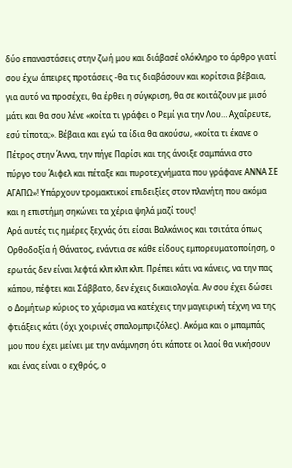δύο επαναστάσεις στην ζωή μου και διάβασέ ολόκληρο το άρθρο γιατί σου έχω άπειρες προτάσεις -θα τις διαβάσουν και κορίτσια βέβαια, για αυτό να προσέχει, θα έρθει η σύγκριση, θα σε κοιτάζουν με μισό μάτι και θα σου λένε «κοίτα τι γράφει ο Ρεμί για την Λου… Αχαΐρευτε, εσύ τίποτα;». Βέβαια και εγώ τα ίδια θα ακούσω, «κοίτα τι έκανε ο Πέτρος στην Άννα, την πήγε Παρίσι και της άνοιξε σαμπάνια στο πύργο του Άιφελ και πέταξε και πυροτεχνήματα που γράφανε ΑΝΝΑ ΣΕ ΑΓΑΠΩ»! Υπάρχουν τρομακτικοί επιδειξίες στον πλανήτη που ακόμα και η επιστήμη σηκώνει τα χέρια ψηλά μαζί τους!
Αρά αυτές τις ημέρες ξεχνάς ότι είσαι Βαλκάνιος και τσιτάτα όπως Ορθοδοξία ή Θάνατος, ενάντια σε κάθε είδους εμπορευματοποίηση, ο ερωτάς δεν είναι λεφτά κλπ κλπ κλπ. Πρέπει κάτι να κάνεις, να την πας κάπου, πέφτει και Σάββατο, δεν έχεις δικαιολογία. Αν σου έχει δώσει ο Δομήτωρ κύριος το χάρισμα να κατέχεις την μαγειρική τέχνη να της φτιάξεις κάτι (όχι χοιρινές σπαλομπριζόλες). Ακόμα και ο μπαμπάς μου που έχει μείνει με την ανάμνηση ότι κάποτε οι λαοί θα νικήσουν και ένας είναι ο εχθρός, ο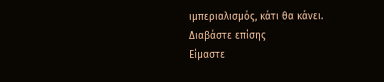ιμπεριαλισμός, κάτι θα κάνει.
Διαβάστε επίσης
Είμαστε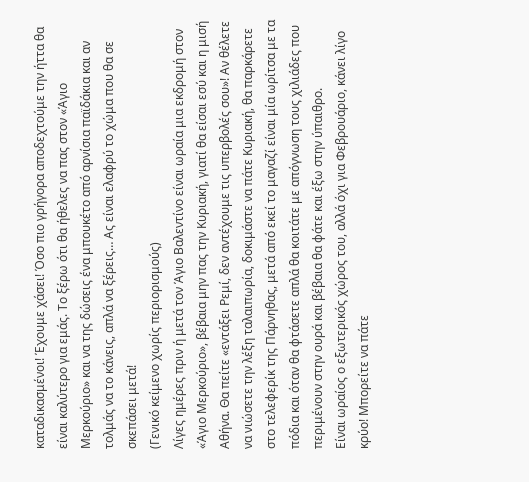καταδικασμένοι! Έχουμε χάσει! Όσο πιο γρήγορα αποδεχτούμε την ήττα θα είναι καλύτερο για εμάς. Το ξέρω ότι θα ήθελες να πας στον «Άγιο Μερκούριο» και να της δώσεις ένα μπουκέτο από αρνίσια παϊδάκια και αν τολμάς να το κάνεις, απλά να ξέρεις… Ας είναι ελαφρύ το χώμα που θα σε σκεπάσει μετά!
(Γενικό κείμενο χωρίς περιορισμούς)
Λίγες ημέρες πριν ή μετά τον Άγιο Βαλεντίνο είναι ωραία μια εκδρομή στον «Άγιο Μερκούριο», βέβαια μην πας την Κυριακή, γιατί θα είσαι εσύ και η μισή Αθήνα. Θα πείτε «εντάξει Ρεμί, δεν αντέχουμε τις υπερβολές σου»! Αν θέλετε να νιώσετε την λέξη ταλαιπωρία, δοκιμάστε να πάτε Κυριακή, θα παρκάρετε στο τελεφερίκ της Πάρνηθας, μετά από εκεί το μαγαζί είναι μία ωρίτσα με τα πόδια και όταν θα φτάσετε απλά θα κοιτάτε με απόγνωση τους χιλιάδες που περιμένουν στην ουρά και βέβαια θα φάτε και έξω στην ύπαιθρο.
Είναι ωραίος ο εξωτερικός χώρος του, αλλά όχι για Φεβρουάριο, κάνει λίγο κρύο! Μπορείτε να πάτε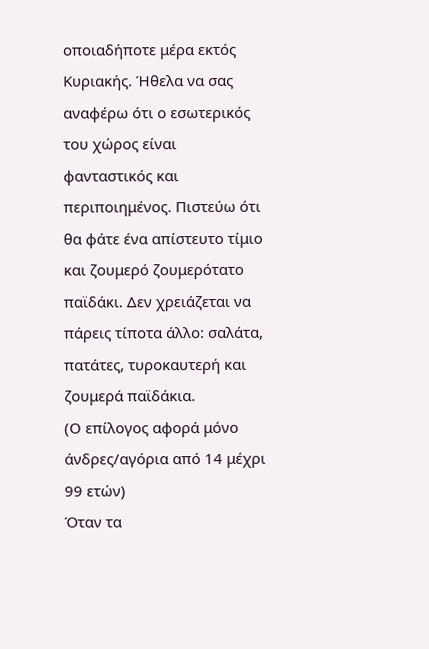οποιαδήποτε μέρα εκτός Κυριακής. Ήθελα να σας αναφέρω ότι ο εσωτερικός του χώρος είναι φανταστικός και περιποιημένος. Πιστεύω ότι θα φάτε ένα απίστευτο τίμιο και ζουμερό ζουμερότατο παϊδάκι. Δεν χρειάζεται να πάρεις τίποτα άλλο: σαλάτα, πατάτες, τυροκαυτερή και ζουμερά παϊδάκια.
(Ο επίλογος αφορά μόνο άνδρες/αγόρια από 14 μέχρι 99 ετών)
Όταν τα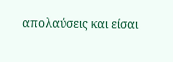απολαύσεις και είσαι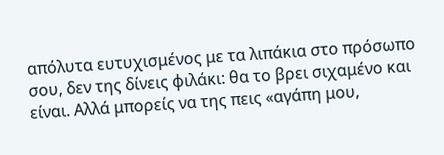απόλυτα ευτυχισμένος με τα λιπάκια στο πρόσωπο σου, δεν της δίνεις φιλάκι: θα το βρει σιχαμένο και είναι. Αλλά μπορείς να της πεις «αγάπη μου,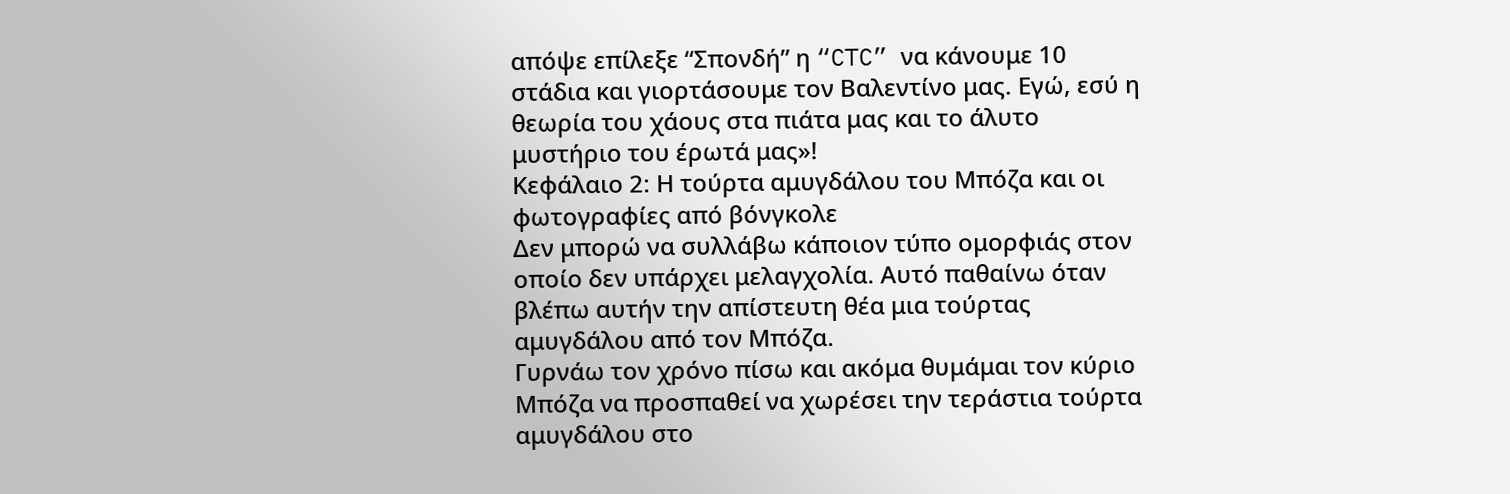απόψε επίλεξε “Σπονδή” η “CTC” να κάνουμε 10 στάδια και γιορτάσουμε τον Βαλεντίνο μας. Εγώ, εσύ η θεωρία του χάους στα πιάτα μας και το άλυτο μυστήριο του έρωτά μας»!
Κεφάλαιο 2: Η τούρτα αμυγδάλου του Μπόζα και οι φωτογραφίες από βόνγκολε
Δεν μπορώ να συλλάβω κάποιον τύπο ομορφιάς στον οποίο δεν υπάρχει μελαγχολία. Αυτό παθαίνω όταν βλέπω αυτήν την απίστευτη θέα μια τούρτας αμυγδάλου από τον Μπόζα.
Γυρνάω τον χρόνο πίσω και ακόμα θυμάμαι τον κύριο Μπόζα να προσπαθεί να χωρέσει την τεράστια τούρτα αμυγδάλου στο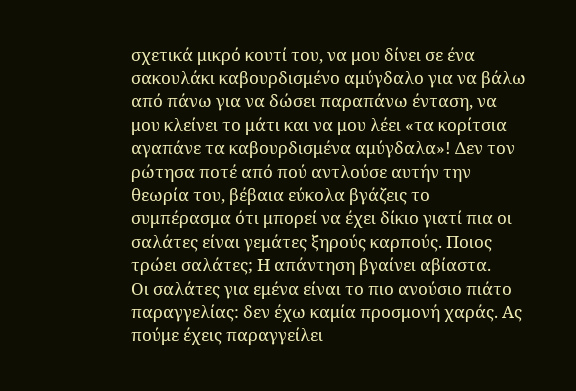σχετικά μικρό κουτί του, να μου δίνει σε ένα σακουλάκι καβουρδισμένο αμύγδαλο για να βάλω από πάνω για να δώσει παραπάνω ένταση, να μου κλείνει το μάτι και να μου λέει «τα κορίτσια αγαπάνε τα καβουρδισμένα αμύγδαλα»! Δεν τον ρώτησα ποτέ από πού αντλούσε αυτήν την θεωρία του, βέβαια εύκολα βγάζεις το συμπέρασμα ότι μπορεί να έχει δίκιο γιατί πια οι σαλάτες είναι γεμάτες ξηρούς καρπούς. Ποιος τρώει σαλάτες; Η απάντηση βγαίνει αβίαστα.
Oι σαλάτες για εμένα είναι το πιο ανούσιο πιάτο παραγγελίας: δεν έχω καμία προσμονή χαράς. Ας πούμε έχεις παραγγείλει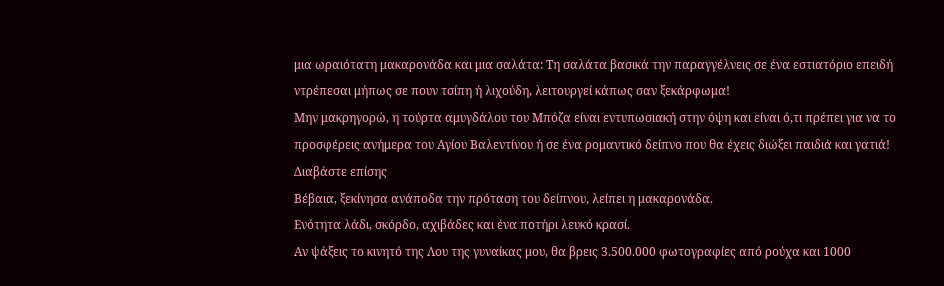μια ωραιότατη μακαρονάδα και μια σαλάτα: Τη σαλάτα βασικά την παραγγέλνεις σε ένα εστιατόριο επειδή ντρέπεσαι μήπως σε πουν τσίπη ή λιχούδη, λειτουργεί κάπως σαν ξεκάρφωμα!
Μην μακρηγορώ, η τούρτα αμυγδάλου του Μπόζα είναι εντυπωσιακή στην όψη και είναι ό,τι πρέπει για να το προσφέρεις ανήμερα του Αγίου Βαλεντίνου ή σε ένα ρομαντικό δείπνο που θα έχεις διώξει παιδιά και γατιά!
Διαβάστε επίσης
Βέβαια, ξεκίνησα ανάποδα την πρόταση του δείπνου, λείπει η μακαρονάδα.
Ενότητα λάδι, σκόρδο, αχιβάδες και ένα ποτήρι λευκό κρασί.
Αν ψάξεις το κινητό της Λου της γυναίκας μου, θα βρεις 3.500.000 φωτογραφίες από ρούχα και 1000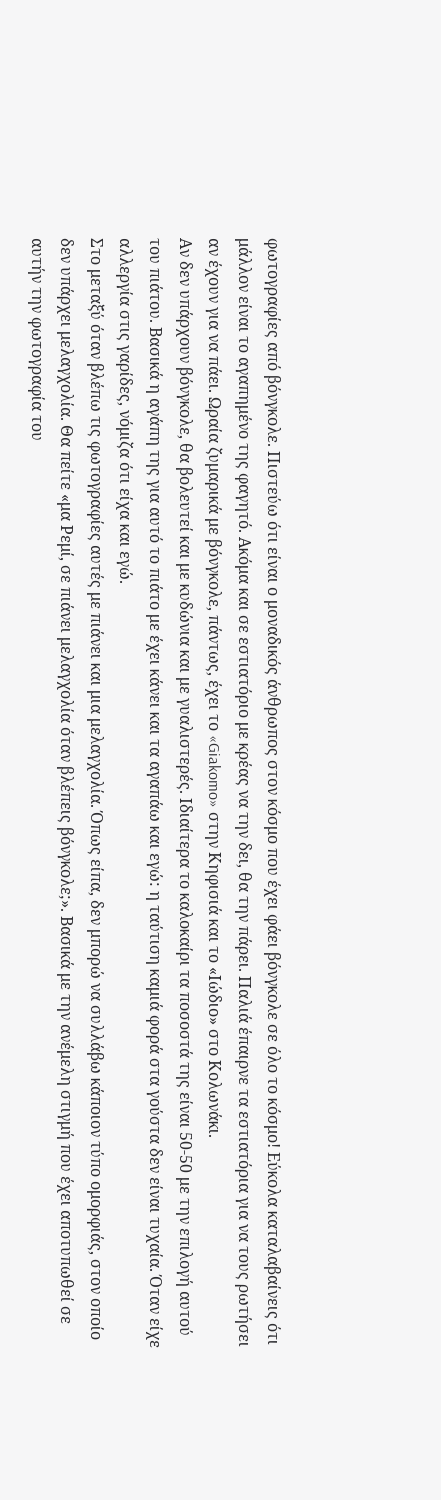φωτογραφίες από βόνγκολε. Πιστεύω ότι είναι ο μοναδικός άνθρωπος στον κόσμο που έχει φάει βόνγκολε σε όλο το κόσμο! Εύκολα καταλαβαίνεις ότι μάλλον είναι το αγαπημένο της φαγητό. Ακόμα και σε εστιατόριο με κρέας να την δει, θα την πάρει. Παλιά έπαιρνε τα εστιατόρια για να τους ρωτήσει αν έχουν για να πάει. Ωραία ζυμαρικά με βόνγκολε, πάντως, έχει το «Giakomo» στην Κηφισιά και το «Ιώδιο» στο Κολωνάκι.
Αν δεν υπάρχουν βόνγκολε, θα βολευτεί και με κυδώνια και με γυαλιστερές. Ιδιαίτερα το καλοκαίρι τα ποσοστά της είναι 50-50 με την επιλογή αυτού του πιάτου. Βασικά η αγάπη της για αυτό το πιάτο με έχει κάνει και τα αγαπάω και εγώ: η ταύτιση καμιά φορά στα γούστα δεν είναι τυχαία. Όταν είχε αλλεργία στις γαρίδες, νόμιζα ότι είχα και εγώ.
Στο μεταξύ όταν βλέπω τις φωτογραφίες αυτές με πιάνει και μια μελαγχολία. Όπως είπα, δεν μπορώ να συλλάβω κάποιον τύπο ομορφιάς, στον οποίο δεν υπάρχει μελαγχολία. Θα πείτε «μα Ρεμί, σε πιάνει μελαγχολία όταν βλέπεις βόνγκολε;». Βασικά με την ανέμελη στιγμή που έχει αποτυπωθεί σε αυτήν την φωτογραφία του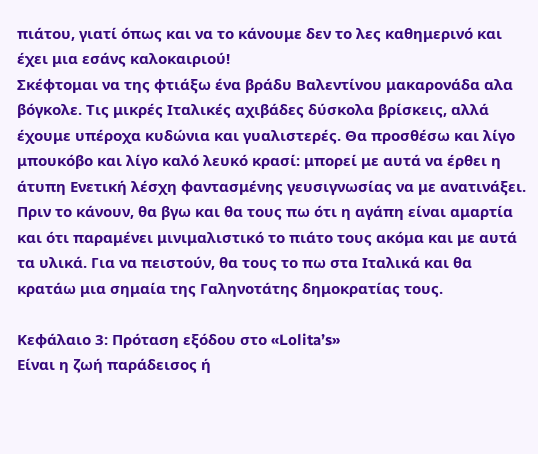πιάτου, γιατί όπως και να το κάνουμε δεν το λες καθημερινό και έχει μια εσάνς καλοκαιριού!
Σκέφτομαι να της φτιάξω ένα βράδυ Βαλεντίνου μακαρονάδα αλα βόγκολε. Τις μικρές Ιταλικές αχιβάδες δύσκολα βρίσκεις, αλλά έχουμε υπέροχα κυδώνια και γυαλιστερές. Θα προσθέσω και λίγο μπουκόβο και λίγο καλό λευκό κρασί: μπορεί με αυτά να έρθει η άτυπη Ενετική λέσχη φαντασμένης γευσιγνωσίας να με ανατινάξει.
Πριν το κάνουν, θα βγω και θα τους πω ότι η αγάπη είναι αμαρτία και ότι παραμένει μινιμαλιστικό το πιάτο τους ακόμα και με αυτά τα υλικά. Για να πειστούν, θα τους το πω στα Ιταλικά και θα κρατάω μια σημαία της Γαληνοτάτης δημοκρατίας τους.

Κεφάλαιο 3: Πρόταση εξόδου στο «Lolita’s»
Είναι η ζωή παράδεισος ή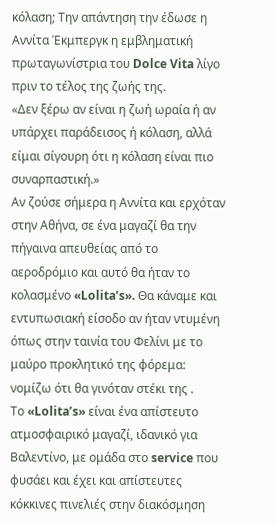κόλαση; Την απάντηση την έδωσε η Αννίτα Έκμπεργκ η εμβληματική πρωταγωνίστρια του Dolce Vita λίγο πριν το τέλος της ζωής της.
«Δεν ξέρω αν είναι η ζωή ωραία ή αν υπάρχει παράδεισος ή κόλαση, αλλά είμαι σίγουρη ότι η κόλαση είναι πιο συναρπαστική.»
Αν ζούσε σήμερα η Αννίτα και ερχόταν στην Αθήνα, σε ένα μαγαζί θα την πήγαινα απευθείας από το αεροδρόμιο και αυτό θα ήταν το κολασμένο «Lolita’s». Θα κάναμε και εντυπωσιακή είσοδο αν ήταν ντυμένη όπως στην ταινία του Φελίνι με το μαύρο προκλητικό της φόρεμα: νομίζω ότι θα γινόταν στέκι της .
Το «Lolita’s» είναι ένα απίστευτο ατμοσφαιρικό μαγαζί, ιδανικό για Βαλεντίνο, με ομάδα στο service που φυσάει και έχει και απίστευτες κόκκινες πινελιές στην διακόσμηση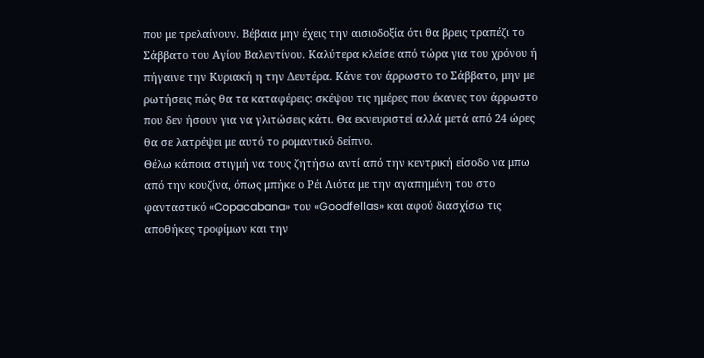που με τρελαίνουν. Βέβαια μην έχεις την αισιοδοξία ότι θα βρεις τραπέζι το Σάββατο του Αγίου Βαλεντίνου. Καλύτερα κλείσε από τώρα για του χρόνου ή πήγαινε την Κυριακή η την Δευτέρα. Κάνε τον άρρωστο το Σάββατο, μην με ρωτήσεις πώς θα τα καταφέρεις: σκέψου τις ημέρες που έκανες τον άρρωστο που δεν ήσουν για να γλιτώσεις κάτι. Θα εκνευριστεί αλλά μετά από 24 ώρες θα σε λατρέψει με αυτό το ρομαντικό δείπνο.
Θέλω κάποια στιγμή να τους ζητήσω αντί από την κεντρική είσοδο να μπω από την κουζίνα, όπως μπήκε ο Ρέι Λιότα με την αγαπημένη του στο φανταστικό «Copacabana» του «Goodfellas» και αφού διασχίσω τις αποθήκες τροφίμων και την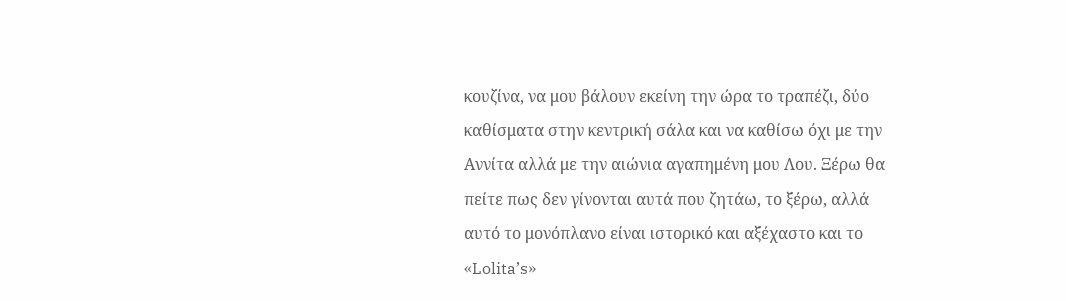κουζίνα, να μου βάλουν εκείνη την ώρα το τραπέζι, δύο καθίσματα στην κεντρική σάλα και να καθίσω όχι με την Αννίτα αλλά με την αιώνια αγαπημένη μου Λου. Ξέρω θα πείτε πως δεν γίνονται αυτά που ζητάω, το ξέρω, αλλά αυτό το μονόπλανο είναι ιστορικό και αξέχαστο και το «Lolita’s»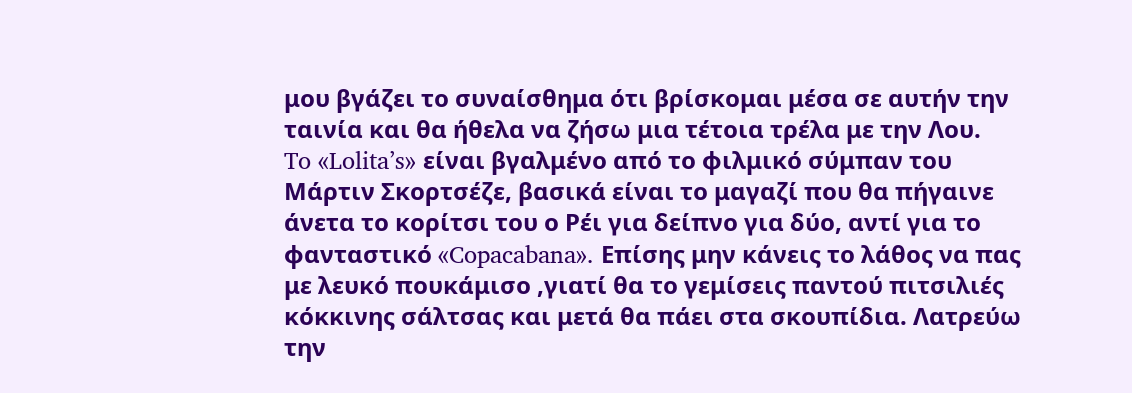μου βγάζει το συναίσθημα ότι βρίσκομαι μέσα σε αυτήν την ταινία και θα ήθελα να ζήσω μια τέτοια τρέλα με την Λου.
To «Lolita’s» είναι βγαλμένο από το φιλμικό σύμπαν του Μάρτιν Σκορτσέζε, βασικά είναι το μαγαζί που θα πήγαινε άνετα το κορίτσι του ο Ρέι για δείπνο για δύο, αντί για το φανταστικό «Copacabana». Επίσης μην κάνεις το λάθος να πας με λευκό πουκάμισο ,γιατί θα το γεμίσεις παντού πιτσιλιές κόκκινης σάλτσας και μετά θα πάει στα σκουπίδια. Λατρεύω την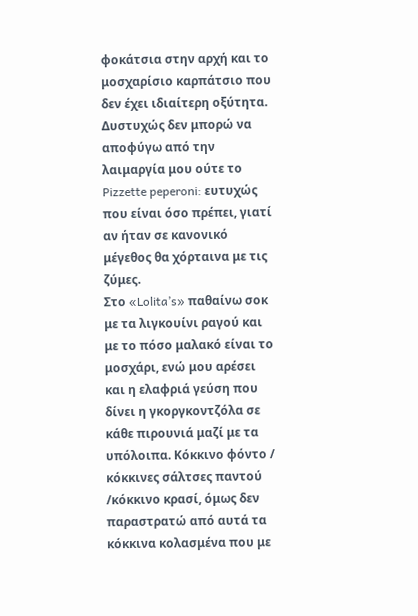φοκάτσια στην αρχή και το μοσχαρίσιο καρπάτσιο που δεν έχει ιδιαίτερη οξύτητα. Δυστυχώς δεν μπορώ να αποφύγω από την λαιμαργία μου ούτε το Pizzette peperoni: ευτυχώς που είναι όσο πρέπει, γιατί αν ήταν σε κανονικό μέγεθος θα χόρταινα με τις ζύμες.
Στο «Lolita’s» παθαίνω σοκ με τα λιγκουίνι ραγού και με το πόσο μαλακό είναι το μοσχάρι, ενώ μου αρέσει και η ελαφριά γεύση που δίνει η γκοργκοντζόλα σε κάθε πιρουνιά μαζί με τα υπόλοιπα. Κόκκινο φόντο / κόκκινες σάλτσες παντού /κόκκινο κρασί, όμως δεν παραστρατώ από αυτά τα κόκκινα κολασμένα που με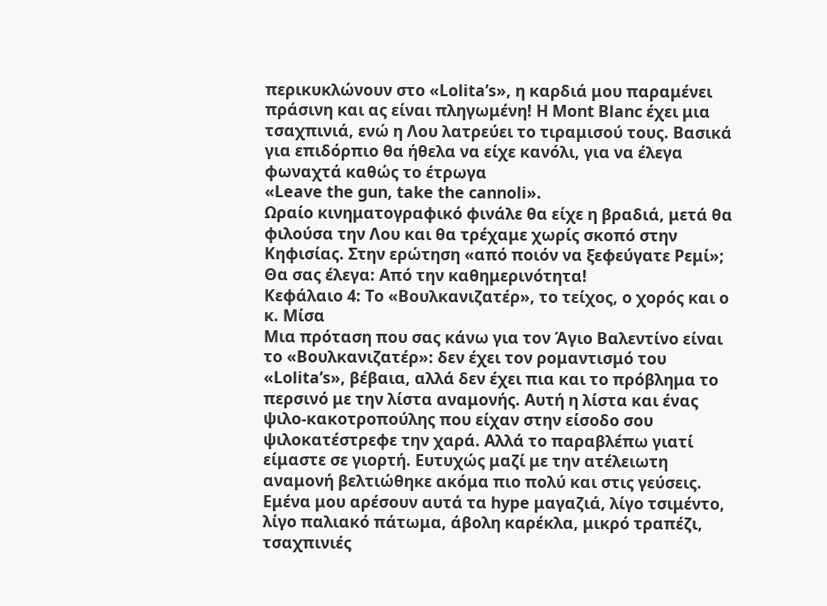περικυκλώνουν στο «Lolita’s», η καρδιά μου παραμένει πράσινη και ας είναι πληγωμένη! Η Μοnt Blanc έχει μια τσαχπινιά, ενώ η Λου λατρεύει το τιραμισού τους. Βασικά για επιδόρπιο θα ήθελα να είχε κανόλι, για να έλεγα φωναχτά καθώς το έτρωγα
«Leave the gun, take the cannoli».
Ωραίο κινηματογραφικό φινάλε θα είχε η βραδιά, μετά θα φιλούσα την Λου και θα τρέχαμε χωρίς σκοπό στην Κηφισίας. Στην ερώτηση «από ποιόν να ξεφεύγατε Ρεμί»; Θα σας έλεγα: Από την καθημερινότητα!
Κεφάλαιο 4: Το «Βουλκανιζατέρ», το τείχος, ο χορός και ο κ. Μίσα
Μια πρόταση που σας κάνω για τον Άγιο Βαλεντίνο είναι το «Βουλκανιζατέρ»: δεν έχει τον ρομαντισμό του «Lolita’s», βέβαια, αλλά δεν έχει πια και το πρόβλημα το περσινό με την λίστα αναμονής. Αυτή η λίστα και ένας ψιλο-κακοτροπούλης που είχαν στην είσοδο σου ψιλοκατέστρεφε την χαρά. Αλλά το παραβλέπω γιατί είμαστε σε γιορτή. Ευτυχώς μαζί με την ατέλειωτη αναμονή βελτιώθηκε ακόμα πιο πολύ και στις γεύσεις.
Εμένα μου αρέσουν αυτά τα hype μαγαζιά, λίγο τσιμέντο, λίγο παλιακό πάτωμα, άβολη καρέκλα, μικρό τραπέζι, τσαχπινιές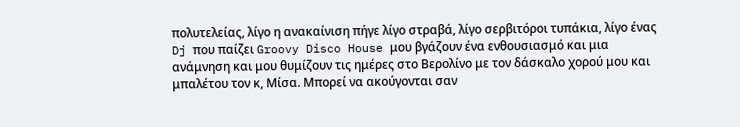πολυτελείας, λίγο η ανακαίνιση πήγε λίγο στραβά, λίγο σερβιτόροι τυπάκια, λίγο ένας Dj που παίζει Groovy Disco House μου βγάζουν ένα ενθουσιασμό και μια ανάμνηση και μου θυμίζουν τις ημέρες στο Βερολίνο με τον δάσκαλο χορού μου και μπαλέτου τον κ, Μίσα. Μπορεί να ακούγονται σαν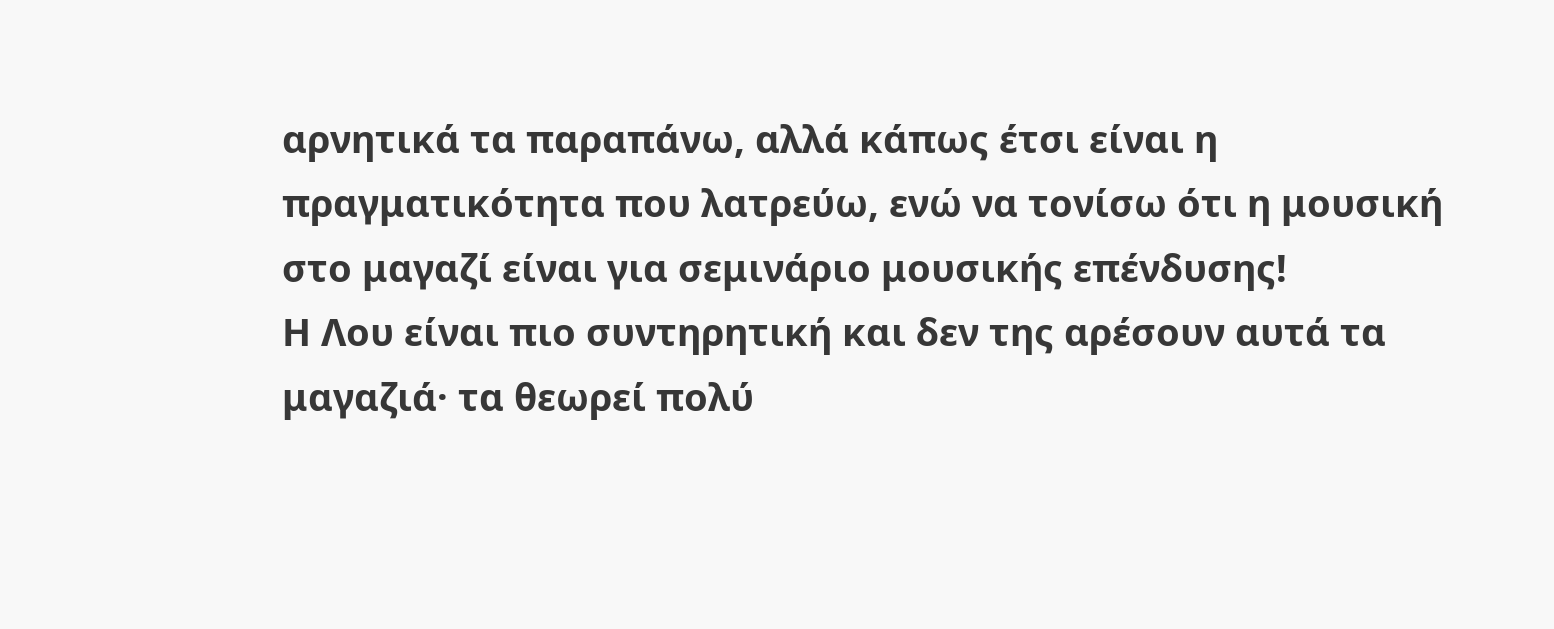αρνητικά τα παραπάνω, αλλά κάπως έτσι είναι η πραγματικότητα που λατρεύω, ενώ να τονίσω ότι η μουσική στο μαγαζί είναι για σεμινάριο μουσικής επένδυσης!
Η Λου είναι πιο συντηρητική και δεν της αρέσουν αυτά τα μαγαζιά· τα θεωρεί πολύ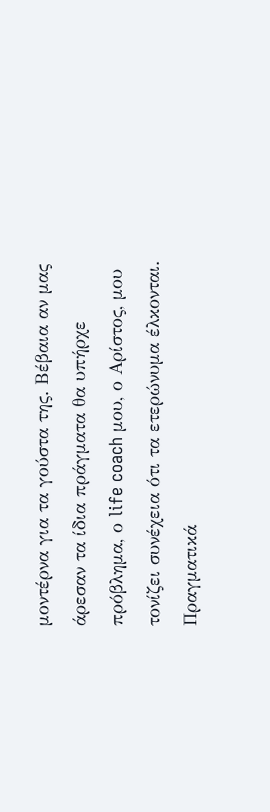μοντέρνα για τα γούστα της. Βέβαια αν μας άρεσαν τα ίδια πράγματα θα υπήρχε πρόβλημα, ο life coach μου, ο Αρίστος, μου τονίζει συνέχεια ότι τα ετερώνυμα έλκονται. Πραγματικά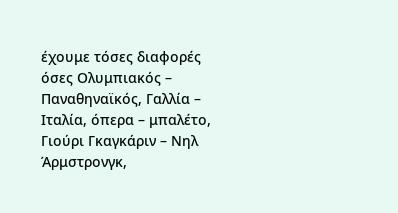έχουμε τόσες διαφορές όσες Ολυμπιακός – Παναθηναϊκός, Γαλλία – Ιταλία, όπερα – μπαλέτο, Γιούρι Γκαγκάριν – Νηλ Άρμστρονγκ,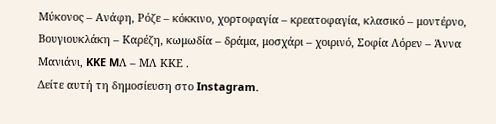Μύκονος – Ανάφη, Ρόζε – κόκκινο, χορτοφαγία – κρεατοφαγία, κλασικό – μοντέρνο, Βουγιουκλάκη – Καρέζη, κωμωδία – δράμα, μοσχάρι – χοιρινό, Σοφία Λόρεν – Άννα Μανιάνι, KKE MΛ – ΜΛ ΚΚΕ .
Δείτε αυτή τη δημοσίευση στο Instagram.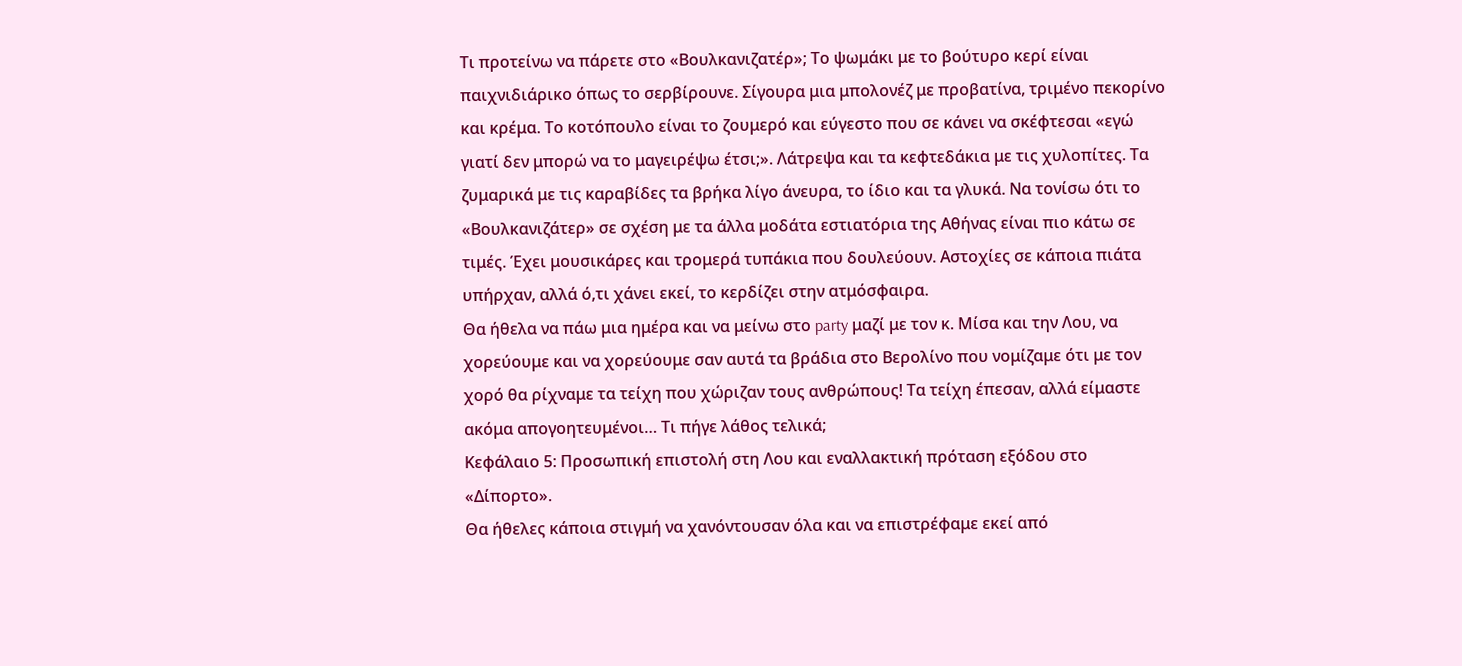Τι προτείνω να πάρετε στο «Βουλκανιζατέρ»; Το ψωμάκι με το βούτυρο κερί είναι παιχνιδιάρικο όπως το σερβίρουνε. Σίγουρα μια μπολονέζ με προβατίνα, τριμένο πεκορίνο και κρέμα. Το κοτόπουλο είναι το ζουμερό και εύγεστο που σε κάνει να σκέφτεσαι «εγώ γιατί δεν μπορώ να το μαγειρέψω έτσι;». Λάτρεψα και τα κεφτεδάκια με τις χυλοπίτες. Τα ζυμαρικά με τις καραβίδες τα βρήκα λίγο άνευρα, το ίδιο και τα γλυκά. Να τονίσω ότι το «Βουλκανιζάτερ» σε σχέση με τα άλλα μοδάτα εστιατόρια της Αθήνας είναι πιο κάτω σε τιμές. Έχει μουσικάρες και τρομερά τυπάκια που δουλεύουν. Αστοχίες σε κάποια πιάτα υπήρχαν, αλλά ό,τι χάνει εκεί, το κερδίζει στην ατμόσφαιρα.
Θα ήθελα να πάω μια ημέρα και να μείνω στο party μαζί με τον κ. Μίσα και την Λου, να χορεύουμε και να χορεύουμε σαν αυτά τα βράδια στο Βερολίνο που νομίζαμε ότι με τον χορό θα ρίχναμε τα τείχη που χώριζαν τους ανθρώπους! Τα τείχη έπεσαν, αλλά είμαστε ακόμα απογοητευμένοι… Τι πήγε λάθος τελικά;
Κεφάλαιο 5: Προσωπική επιστολή στη Λου και εναλλακτική πρόταση εξόδου στο «Δίπορτο».
Θα ήθελες κάποια στιγμή να χανόντουσαν όλα και να επιστρέφαμε εκεί από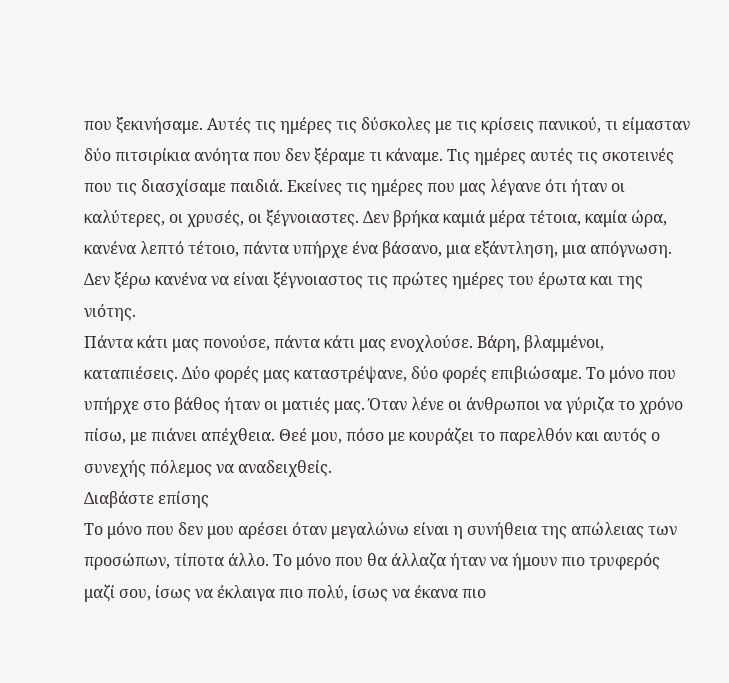που ξεκινήσαμε. Αυτές τις ημέρες τις δύσκολες με τις κρίσεις πανικού, τι είμασταν δύο πιτσιρίκια ανόητα που δεν ξέραμε τι κάναμε. Τις ημέρες αυτές τις σκοτεινές που τις διασχίσαμε παιδιά. Εκείνες τις ημέρες που μας λέγανε ότι ήταν οι καλύτερες, οι χρυσές, οι ξέγνοιαστες. Δεν βρήκα καμιά μέρα τέτοια, καμία ώρα, κανένα λεπτό τέτοιο, πάντα υπήρχε ένα βάσανο, μια εξάντληση, μια απόγνωση. Δεν ξέρω κανένα να είναι ξέγνοιαστος τις πρώτες ημέρες του έρωτα και της νιότης.
Πάντα κάτι μας πονούσε, πάντα κάτι μας ενοχλούσε. Βάρη, βλαμμένοι, καταπιέσεις. Δύο φορές μας καταστρέψανε, δύο φορές επιβιώσαμε. Το μόνο που υπήρχε στο βάθος ήταν οι ματιές μας. Όταν λένε οι άνθρωποι να γύριζα το χρόνο πίσω, με πιάνει απέχθεια. Θεέ μου, πόσο με κουράζει το παρελθόν και αυτός ο συνεχής πόλεμος να αναδειχθείς.
Διαβάστε επίσης
Το μόνο που δεν μου αρέσει όταν μεγαλώνω είναι η συνήθεια της απώλειας των προσώπων, τίποτα άλλο. Το μόνο που θα άλλαζα ήταν να ήμουν πιο τρυφερός μαζί σου, ίσως να έκλαιγα πιο πολύ, ίσως να έκανα πιο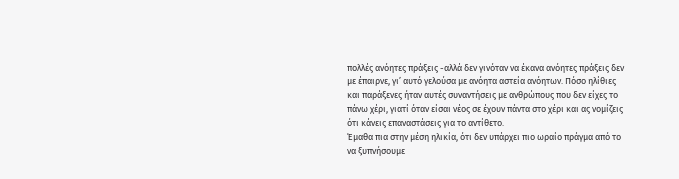πολλές ανόητες πράξεις -αλλά δεν γινόταν να έκανα ανόητες πράξεις δεν με έπαιρνε, γι’ αυτό γελούσα με ανόητα αστεία ανόητων. Πόσο ηλίθιες και παράξενες ήταν αυτές συναντήσεις με ανθρώπους που δεν είχες το πάνω χέρι, γιατί όταν είσαι νέος σε έχουν πάντα στο χέρι και ας νομίζεις ότι κάνεις επαναστάσεις για το αντίθετο.
Έμαθα πια στην μέση ηλικία, ότι δεν υπάρχει πιο ωραίο πράγμα από το να ξυπνήσουμε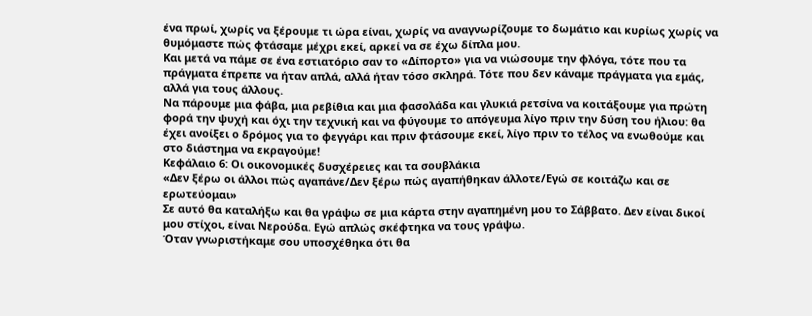ένα πρωί, χωρίς να ξέρουμε τι ώρα είναι, χωρίς να αναγνωρίζουμε το δωμάτιο και κυρίως χωρίς να θυμόμαστε πώς φτάσαμε μέχρι εκεί, αρκεί να σε έχω δίπλα μου.
Και μετά να πάμε σε ένα εστιατόριο σαν το «Δίπορτο» για να νιώσουμε την φλόγα, τότε που τα πράγματα έπρεπε να ήταν απλά, αλλά ήταν τόσο σκληρά. Τότε που δεν κάναμε πράγματα για εμάς, αλλά για τους άλλους.
Να πάρουμε μια φάβα, μια ρεβίθια και μια φασολάδα και γλυκιά ρετσίνα να κοιτάξουμε για πρώτη φορά την ψυχή και όχι την τεχνική και να φύγουμε το απόγευμα λίγο πριν την δύση του ήλιου: θα έχει ανοίξει ο δρόμος για το φεγγάρι και πριν φτάσουμε εκεί, λίγο πριν το τέλος να ενωθούμε και στο διάστημα να εκραγούμε!
Κεφάλαιο 6: Οι οικονομικές δυσχέρειες και τα σουβλάκια
«Δεν ξέρω οι άλλοι πώς αγαπάνε/Δεν ξέρω πώς αγαπήθηκαν άλλοτε/Εγώ σε κοιτάζω και σε ερωτεύομαι»
Σε αυτό θα καταλήξω και θα γράψω σε μια κάρτα στην αγαπημένη μου το Σάββατο. Δεν είναι δικοί μου στίχοι, είναι Νερούδα. Εγώ απλώς σκέφτηκα να τους γράψω.
Όταν γνωριστήκαμε σου υποσχέθηκα ότι θα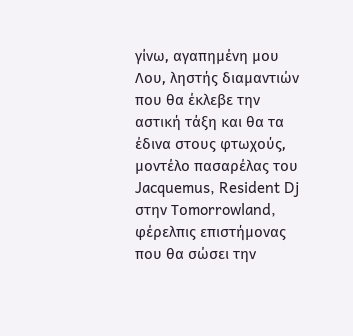γίνω, αγαπημένη μου Λου, ληστής διαμαντιών που θα έκλεβε την αστική τάξη και θα τα έδινα στους φτωχούς, μοντέλο πασαρέλας του Jacquemus, Resident Dj στην Τοmorrowland, φέρελπις επιστήμονας που θα σώσει την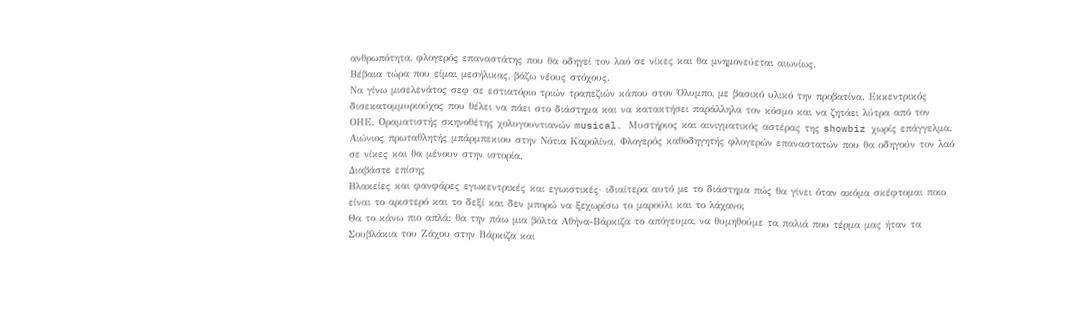ανθρωπότητα, φλογερός επαναστάτης που θα οδηγεί τον λαό σε νίκες και θα μνημονεύεται αιωνίως.
Βέβαια τώρα που είμαι μεσήλικας, βάζω νέους στόχους.
Να γίνω μισελενάτος σεφ σε εστιατόριο τριών τραπεζιών κάπου στον Όλυμπο, με βασικό υλικό την προβατίνα. Εκκεντρικός δισεκατομμυριούχος που θέλει να πάει στο διάστημα και να κατακτήσει παράλληλα τον κόσμο και να ζητάει λύτρα από τον ΟΗΕ. Οραματιστής σκηνοθέτης χολυγουντιανών musical. Μυστήριος και αινιγματικός αστέρας της showbiz χωρίς επάγγελμα. Αιώνιος πρωταθλητής μπάρμπεκιου στην Νότια Καρολίνα. Φλογερός καθοδηγητής φλογερών επαναστατών που θα οδηγούν τον λαό σε νίκες και θα μένουν στην ιστορία.
Διαβάστε επίσης
Βλακείες και φανφάρες εγωκεντρικές και εγωιστικές· ιδιαίτερα αυτό με το διάστημα πώς θα γίνει όταν ακόμα σκέφτομαι ποιο είναι το αριστερό και το δεξί και δεν μπορώ να ξεχωρίσω το μαρούλι και το λάχανο;
Θα το κάνω πιο απλά: θα την πάω μια βόλτα Αθήνα-Βάρκιζα το απόγευμα, να θυμηθούμε τα παλιά που τέρμα μας ήταν τα Σουβλάκια του Ζάχου στην Βάρκιζα και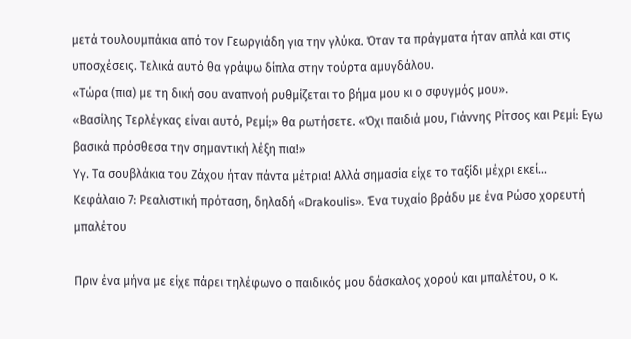μετά τουλουμπάκια από τον Γεωργιάδη για την γλύκα. Όταν τα πράγματα ήταν απλά και στις υποσχέσεις. Τελικά αυτό θα γράψω δίπλα στην τούρτα αμυγδάλου.
«Τώρα (πια) με τη δική σου αναπνοή ρυθμίζεται το βήμα μου κι ο σφυγμός μου».
«Βασίλης Τερλέγκας είναι αυτό, Ρεμί;» θα ρωτήσετε. «Όχι παιδιά μου, Γιάννης Ρίτσος και Ρεμί: Εγω βασικά πρόσθεσα την σημαντική λέξη πια!»
Υγ. Τα σουβλάκια του Ζάχου ήταν πάντα μέτρια! Αλλά σημασία είχε το ταξίδι μέχρι εκεί…
Κεφάλαιο 7: Ρεαλιστική πρόταση, δηλαδή «Drakoulis». Ένα τυχαίο βράδυ με ένα Ρώσο χορευτή μπαλέτου

Πριν ένα μήνα με είχε πάρει τηλέφωνο ο παιδικός μου δάσκαλος χορού και μπαλέτου, ο κ.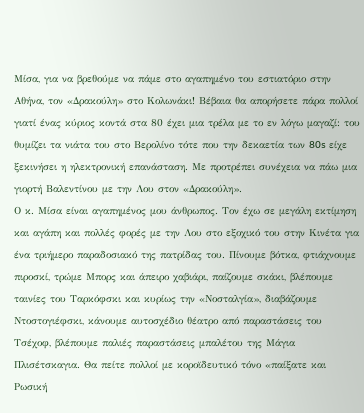Μίσα, για να βρεθούμε να πάμε στο αγαπημένο του εστιατόριο στην Αθήνα, τον «Δρακούλη» στο Κολωνάκι! Βέβαια θα απορήσετε πάρα πολλοί γιατί ένας κύριος κοντά στα 80 έχει μια τρέλα με το εν λόγω μαγαζί: του θυμίζει τα νιάτα του στο Βερολίνο τότε που την δεκαετία των 80s είχε ξεκινήσει η ηλεκτρονική επανάσταση. Με προτρέπει συνέχεια να πάω μια γιορτή Βαλεντίνου με την Λου στον «Δρακούλη».
Ο κ. Μίσα είναι αγαπημένος μου άνθρωπος. Τον έχω σε μεγάλη εκτίμηση και αγάπη και πολλές φορές με την Λου στο εξοχικό του στην Κινέτα για ένα τριήμερο παραδοσιακό της πατρίδας του. Πίνουμε βότκα, φτιάχνουμε πιροσκί, τρώμε Μπορς και άπειρο χαβιάρι, παίζουμε σκάκι, βλέπουμε ταινίες του Ταρκόφσκι και κυρίως την «Νοσταλγία», διαβάζουμε Ντοστογιέφσκι, κάνουμε αυτοσχέδιο θέατρο από παραστάσεις του Τσέχοφ, βλέπουμε παλιές παραστάσεις μπαλέτου της Μάγια Πλισέτσκαγια. Θα πείτε πολλοί με κοροϊδευτικό τόνο «παίξατε και Ρωσική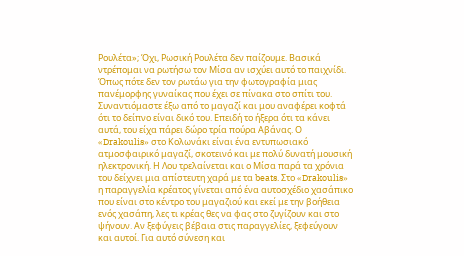Ρουλέτα»; Όχι, Ρωσική Ρουλέτα δεν παίζουμε. Βασικά ντρέπομαι να ρωτήσω τον Μίσα αν ισχύει αυτό το παιχνίδι. Όπως πότε δεν τον ρωτάω για την φωτογραφία μιας πανέμορφης γυναίκας που έχει σε πίνακα στο σπίτι του.
Συναντιόμαστε έξω από το μαγαζί και μου αναφέρει κοφτά ότι το δείπνο είναι δικό του. Επειδή το ήξερα ότι τα κάνει αυτά, του είχα πάρει δώρο τρία πούρα Αβάνας. Ο «Drakoulis» στο Κολωνάκι είναι ένα εντυπωσιακό ατμοσφαιρικό μαγαζί, σκοτεινό και με πολύ δυνατή μουσική ηλεκτρονική. Η Λου τρελαίνεται και ο Μίσα παρά τα χρόνια του δείχνει μια απίστευτη χαρά με τα beats. Στο «Drakoulis» η παραγγελία κρέατος γίνεται από ένα αυτοσχέδιο χασάπικο που είναι στο κέντρο του μαγαζιού και εκεί με την βοήθεια ενός χασάπη, λες τι κρέας θες να φας στο ζυγίζουν και στο ψήνουν. Αν ξεφύγεις βέβαια στις παραγγελίες, ξεφεύγουν και αυτοί. Για αυτό σύνεση και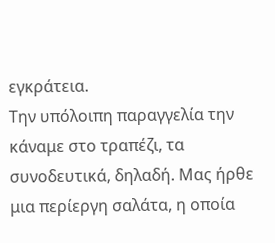εγκράτεια.
Την υπόλοιπη παραγγελία την κάναμε στο τραπέζι, τα συνοδευτικά, δηλαδή. Μας ήρθε μια περίεργη σαλάτα, η οποία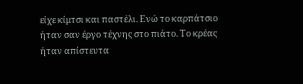είχε κίμτσι και παστέλι. Ενώ το καρπάτσιο ήταν σαν έργο τέχνης στο πιάτο. Το κρέας ήταν απίστευτα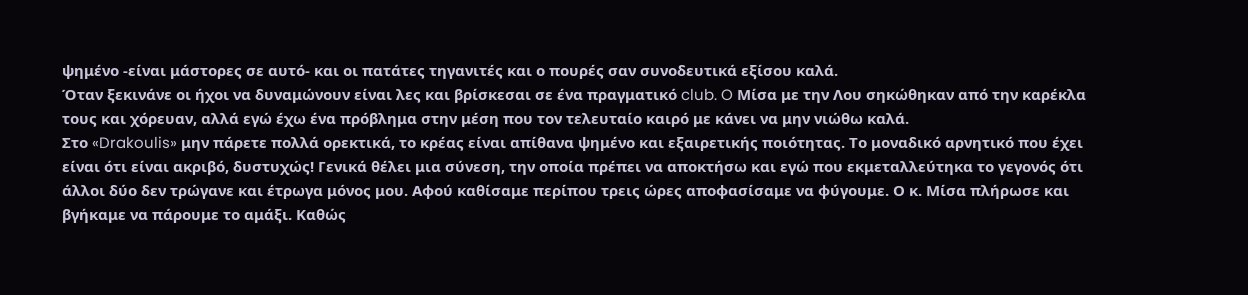ψημένο -είναι μάστορες σε αυτό- και οι πατάτες τηγανιτές και ο πουρές σαν συνοδευτικά εξίσου καλά.
Όταν ξεκινάνε οι ήχοι να δυναμώνουν είναι λες και βρίσκεσαι σε ένα πραγματικό club. O Μίσα με την Λου σηκώθηκαν από την καρέκλα τους και χόρευαν, αλλά εγώ έχω ένα πρόβλημα στην μέση που τον τελευταίο καιρό με κάνει να μην νιώθω καλά.
Στο «Drakoulis» μην πάρετε πολλά ορεκτικά, το κρέας είναι απίθανα ψημένο και εξαιρετικής ποιότητας. Το μοναδικό αρνητικό που έχει είναι ότι είναι ακριβό, δυστυχώς! Γενικά θέλει μια σύνεση, την οποία πρέπει να αποκτήσω και εγώ που εκμεταλλεύτηκα το γεγονός ότι άλλοι δύο δεν τρώγανε και έτρωγα μόνος μου. Αφού καθίσαμε περίπου τρεις ώρες αποφασίσαμε να φύγουμε. Ο κ. Μίσα πλήρωσε και βγήκαμε να πάρουμε το αμάξι. Καθώς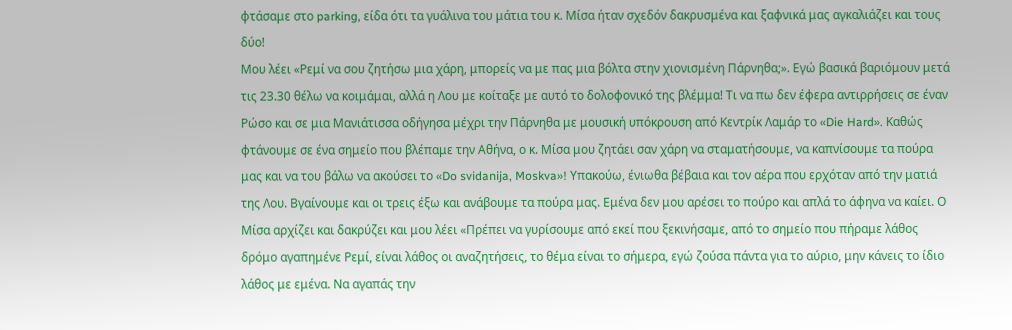φτάσαμε στο parking, είδα ότι τα γυάλινα του μάτια του κ. Μίσα ήταν σχεδόν δακρυσμένα και ξαφνικά μας αγκαλιάζει και τους δύο!
Μου λέει «Ρεμί να σου ζητήσω μια χάρη, μπορείς να με πας μια βόλτα στην χιονισμένη Πάρνηθα;». Εγώ βασικά βαριόμουν μετά τις 23.30 θέλω να κοιμάμαι, αλλά η Λου με κοίταξε με αυτό το δολοφονικό της βλέμμα! Τι να πω δεν έφερα αντιρρήσεις σε έναν Ρώσο και σε μια Μανιάτισσα οδήγησα μέχρι την Πάρνηθα με μουσική υπόκρουση από Κεντρίκ Λαμάρ το «Die Hard». Καθώς φτάνουμε σε ένα σημείο που βλέπαμε την Αθήνα, ο κ. Μίσα μου ζητάει σαν χάρη να σταματήσουμε, να καπνίσουμε τα πούρα μας και να του βάλω να ακούσει το «Do svidanija, Moskva»! Υπακούω, ένιωθα βέβαια και τον αέρα που ερχόταν από την ματιά της Λου. Βγαίνουμε και οι τρεις έξω και ανάβουμε τα πούρα μας. Eμένα δεν μου αρέσει το πούρο και απλά το άφηνα να καίει. Ο Μίσα αρχίζει και δακρύζει και μου λέει «Πρέπει να γυρίσουμε από εκεί που ξεκινήσαμε, από το σημείο που πήραμε λάθος δρόμο αγαπημένε Ρεμί, είναι λάθος οι αναζητήσεις, το θέμα είναι το σήμερα, εγώ ζούσα πάντα για το αύριο, μην κάνεις το ίδιο λάθος με εμένα. Να αγαπάς την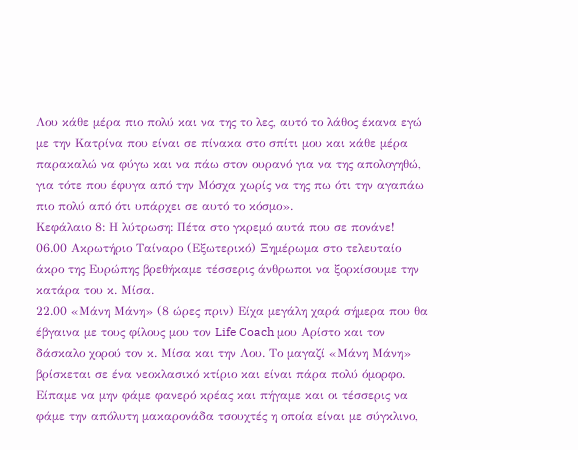Λου κάθε μέρα πιο πολύ και να της το λες, αυτό το λάθος έκανα εγώ με την Κατρίνα που είναι σε πίνακα στο σπίτι μου και κάθε μέρα παρακαλώ να φύγω και να πάω στον ουρανό για να της απολογηθώ, για τότε που έφυγα από την Μόσχα χωρίς να της πω ότι την αγαπάω πιο πολύ από ότι υπάρχει σε αυτό το κόσμο».
Κεφάλαιο 8: Η λύτρωση: Πέτα στο γκρεμό αυτά που σε πονάνε!
06.00 Ακρωτήριο Ταίναρο (Εξωτερικό) Ξημέρωμα στο τελευταίο άκρο της Ευρώπης βρεθήκαμε τέσσερις άνθρωποι να ξορκίσουμε την κατάρα του κ. Μίσα.
22.00 «Μάνη Μάνη» (8 ώρες πριν) Είχα μεγάλη χαρά σήμερα που θα έβγαινα με τους φίλους μου τον Life Coach μου Αρίστο και τον δάσκαλο χορού τον κ. Μίσα και την Λου. Το μαγαζί «Μάνη Μάνη» βρίσκεται σε ένα νεοκλασικό κτίριο και είναι πάρα πολύ όμορφο. Είπαμε να μην φάμε φανερό κρέας και πήγαμε και οι τέσσερις να φάμε την απόλυτη μακαρονάδα τσουχτές η οποία είναι με σύγκλινο,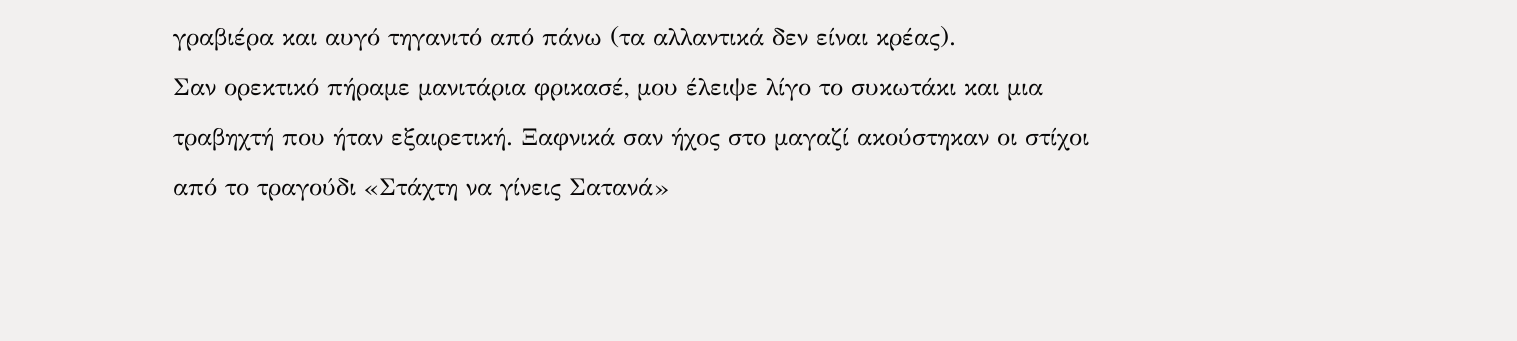γραβιέρα και αυγό τηγανιτό από πάνω (τα αλλαντικά δεν είναι κρέας).
Σαν ορεκτικό πήραμε μανιτάρια φρικασέ, μου έλειψε λίγο το συκωτάκι και μια τραβηχτή που ήταν εξαιρετική. Ξαφνικά σαν ήχος στο μαγαζί ακούστηκαν οι στίχοι από το τραγούδι «Στάχτη να γίνεις Σατανά»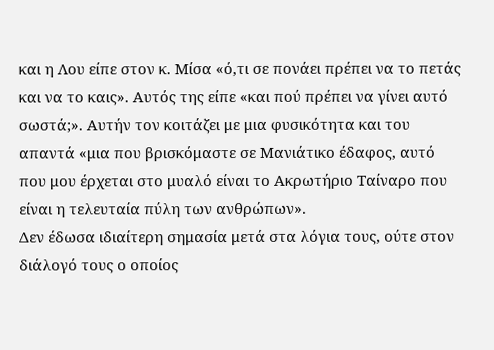και η Λου είπε στον κ. Μίσα «ό,τι σε πονάει πρέπει να το πετάς και να το καις». Αυτός της είπε «και πού πρέπει να γίνει αυτό σωστά;». Αυτήν τον κοιτάζει με μια φυσικότητα και του απαντά «μια που βρισκόμαστε σε Μανιάτικο έδαφος, αυτό που μου έρχεται στο μυαλό είναι το Ακρωτήριο Ταίναρο που είναι η τελευταία πύλη των ανθρώπων».
Δεν έδωσα ιδιαίτερη σημασία μετά στα λόγια τους, ούτε στον διάλογό τους ο οποίος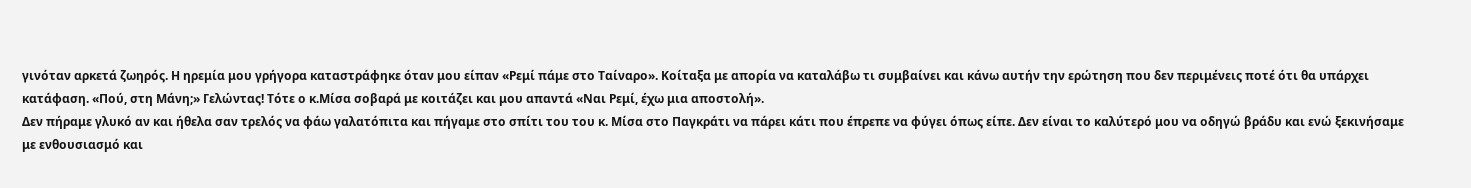γινόταν αρκετά ζωηρός. Η ηρεμία μου γρήγορα καταστράφηκε όταν μου είπαν «Ρεμί πάμε στο Ταίναρο». Κοίταξα με απορία να καταλάβω τι συμβαίνει και κάνω αυτήν την ερώτηση που δεν περιμένεις ποτέ ότι θα υπάρχει κατάφαση. «Πού, στη Μάνη;» Γελώντας! Τότε ο κ.Μίσα σοβαρά με κοιτάζει και μου απαντά «Ναι Ρεμί, έχω μια αποστολή».
Δεν πήραμε γλυκό αν και ήθελα σαν τρελός να φάω γαλατόπιτα και πήγαμε στο σπίτι του του κ. Μίσα στο Παγκράτι να πάρει κάτι που έπρεπε να φύγει όπως είπε. Δεν είναι το καλύτερό μου να οδηγώ βράδυ και ενώ ξεκινήσαμε με ενθουσιασμό και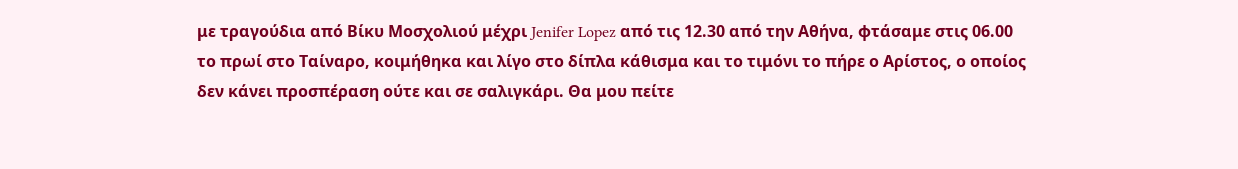με τραγούδια από Βίκυ Μοσχολιού μέχρι Jenifer Lopez από τις 12.30 από την Αθήνα, φτάσαμε στις 06.00 το πρωί στο Ταίναρο, κοιμήθηκα και λίγο στο δίπλα κάθισμα και το τιμόνι το πήρε ο Αρίστος, ο οποίος δεν κάνει προσπέραση ούτε και σε σαλιγκάρι. Θα μου πείτε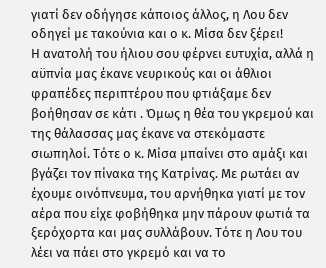γιατί δεν οδήγησε κάποιος άλλος, η Λου δεν οδηγεί με τακούνια και ο κ. Μίσα δεν ξέρει!
Η ανατολή του ήλιου σου φέρνει ευτυχία, αλλά η αϋπνία μας έκανε νευρικούς και οι άθλιοι φραπέδες περιπτέρου που φτιάξαμε δεν βοήθησαν σε κάτι . Όμως η θέα του γκρεμού και της θάλασσας μας έκανε να στεκόμαστε σιωπηλοί. Τότε ο κ. Μίσα μπαίνει στο αμάξι και βγάζει τον πίνακα της Κατρίνας. Με ρωτάει αν έχουμε οινόπνευμα, του αρνήθηκα γιατί με τον αέρα που είχε φοβήθηκα μην πάρουν φωτιά τα ξερόχορτα και μας συλλάβουν. Τότε η Λου του λέει να πάει στο γκρεμό και να το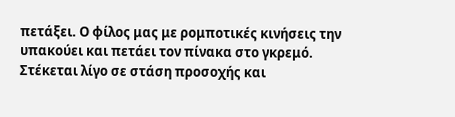πετάξει. Ο φίλος μας με ρομποτικές κινήσεις την υπακούει και πετάει τον πίνακα στο γκρεμό.
Στέκεται λίγο σε στάση προσοχής και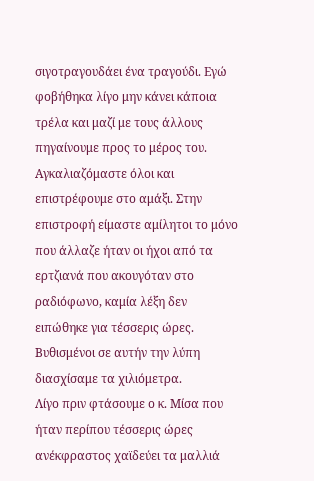σιγοτραγουδάει ένα τραγούδι. Εγώ φοβήθηκα λίγο μην κάνει κάποια τρέλα και μαζί με τους άλλους πηγαίνουμε προς το μέρος του. Αγκαλιαζόμαστε όλοι και επιστρέφουμε στο αμάξι. Στην επιστροφή είμαστε αμίλητοι το μόνο που άλλαζε ήταν οι ήχοι από τα ερτζιανά που ακουγόταν στο ραδιόφωνο, καμία λέξη δεν ειπώθηκε για τέσσερις ώρες. Βυθισμένοι σε αυτήν την λύπη διασχίσαμε τα χιλιόμετρα.
Λίγο πριν φτάσουμε ο κ. Μίσα που ήταν περίπου τέσσερις ώρες ανέκφραστος χαϊδεύει τα μαλλιά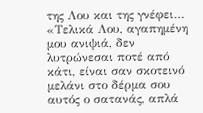της Λου και της γνέφει…
«Τελικά Λου, αγαπημένη μου ανιψιά, δεν λυτρώνεσαι ποτέ από κάτι, είναι σαν σκοτεινό μελάνι στο δέρμα σου αυτός ο σατανάς, απλά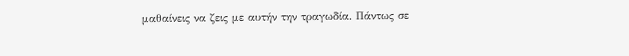μαθαίνεις να ζεις με αυτήν την τραγωδία. Πάντως σε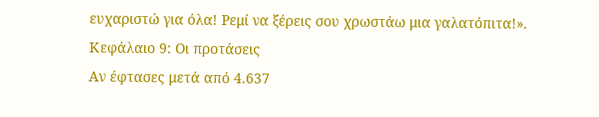ευχαριστώ για όλα! Ρεμί να ξέρεις σου χρωστάω μια γαλατόπιτα!».
Κεφάλαιο 9: Οι προτάσεις
Αν έφτασες μετά από 4.637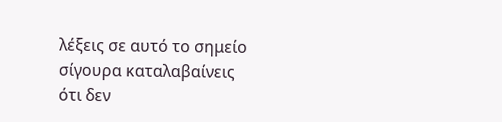λέξεις σε αυτό το σημείο σίγουρα καταλαβαίνεις ότι δεν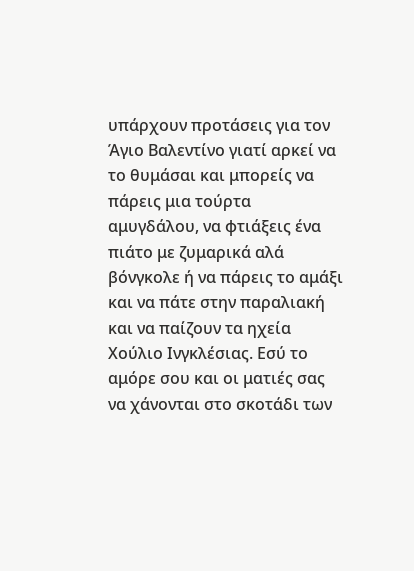υπάρχουν προτάσεις για τον Άγιο Βαλεντίνο γιατί αρκεί να το θυμάσαι και μπορείς να πάρεις μια τούρτα αμυγδάλου, να φτιάξεις ένα πιάτο με ζυμαρικά αλά βόνγκολε ή να πάρεις το αμάξι και να πάτε στην παραλιακή και να παίζουν τα ηχεία Χούλιο Ινγκλέσιας. Εσύ το αμόρε σου και οι ματιές σας να χάνονται στο σκοτάδι των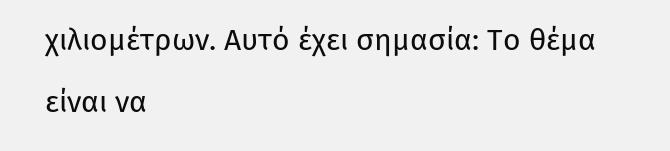χιλιομέτρων. Αυτό έχει σημασία: Το θέμα είναι να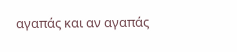αγαπάς και αν αγαπάς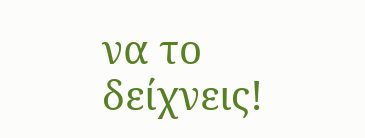να το δείχνεις!